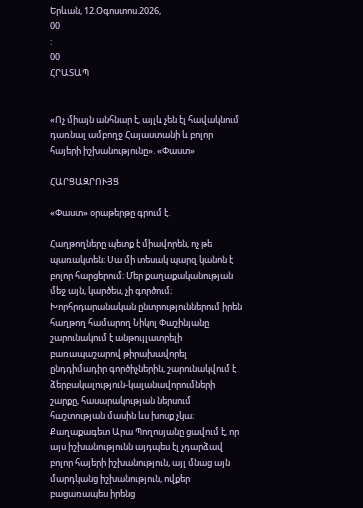Երևան, 12.Օգոստոս.2026,
00
:
00
ՀՐԱՏԱՊ


«Ոչ միայն անհնար է, այլև չեն էլ հավակնում դառնալ ամբողջ Հայաստանի և բոլոր հայերի իշխանությունը». «Փաստ»

ՀԱՐՑԱԶՐՈՒՅՑ

«Փաստ» օրաթերթը գրում է.

Հաղթողները պետք է միավորեն, ոչ թե պառակտեն։ Սա մի տեսակ պարզ կանոն է բոլոր հարցերում։ Մեր քաղաքականության մեջ այն, կարծես, չի գործում։ Խորհրդարանական ընտրություններում իրեն հաղթող համարող Նիկոլ Փաշինյանը շարունակում է անթույլատրելի բառապաշարով թիրախավորել ընդդիմադիր գործիչներին, շարունակվում է ձերբակալություն-կալանավորումների շարքը, հասարակության ներսում հաշտության մասին ևս խոսք չկա։ Քաղաքագետ Արա Պողոսյանը ցավում է, որ այս իշխանությունն այդպես էլ չդարձավ բոլոր հայերի իշխանություն, այլ մնաց այն մարդկանց իշխանություն, ովքեր բացառապես իրենց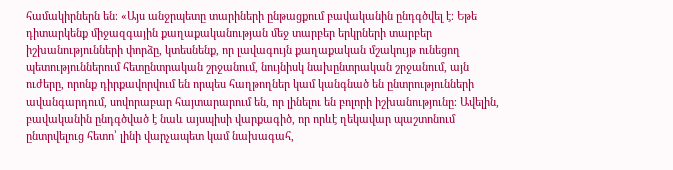համակիրներն են։ «Այս անջրպետը տարիների ընթացքում բավականին ընդգծվել է։ Եթե դիտարկենք միջազգային քաղաքականության մեջ տարբեր երկրների տարբեր իշխանությունների փորձը, կտեսնենք, որ լավագույն քաղաքական մշակույթ ունեցող պետություններում հետընտրական շրջանում, նույնիսկ նախընտրական շրջանում, այն ուժերը, որոնք դիրքավորվում են որպես հաղթողներ կամ կանգնած են ընտրությունների ավանգարդում, սովորաբար հայտարարում են, որ լինելու են բոլորի իշխանությունը։ Ավելին, բավականին ընդգծված է նաև այսպիսի վարքագիծ, որ որևէ ղեկավար պաշտոնում ընտրվելուց հետո՝ լինի վարչապետ կամ նախագահ,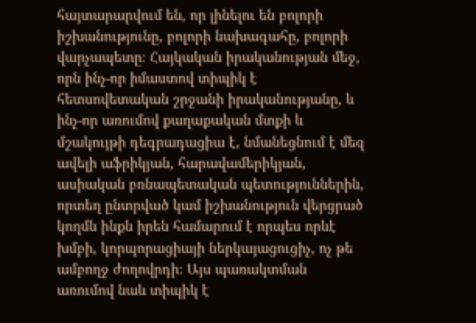հայտարարվում են, որ լինելու են բոլորի իշխանությունը, բոլորի նախագահը, բոլորի վարչապետը։ Հայկական իրականության մեջ, որն ինչ-որ իմաստով տիպիկ է հետսովետական շրջանի իրականությանը, և ինչ-որ առումով քաղաքական մտքի և մշակույթի դեգրադացիա է, նմանեցնում է մեզ ավելի աֆրիկյան, հարավամերիկյան, ասիական բռնապետական պետություններին, որտեղ ընտրված կամ իշխանություն վերցրած կողմն ինքն իրեն համարում է որպես որևէ խմբի, կորպորացիայի ներկայացուցիչ, ոչ թե ամբողջ ժողովրդի։ Այս պառակտման առումով նաև տիպիկ է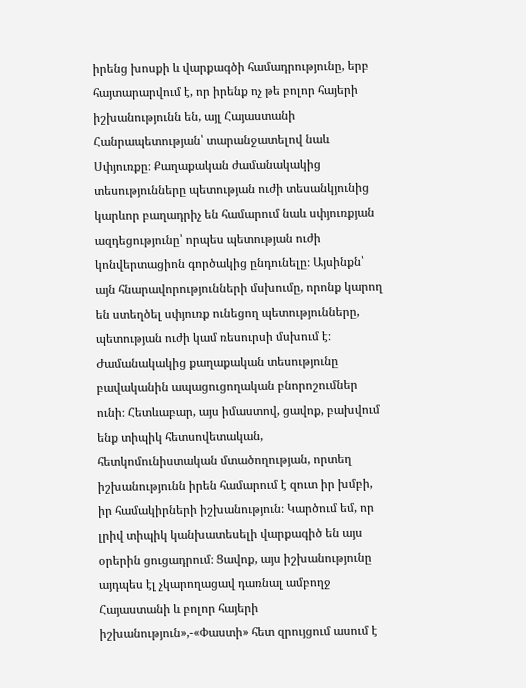իրենց խոսքի և վարքագծի համադրությունը, երբ հայտարարվում է, որ իրենք ոչ թե բոլոր հայերի իշխանությունն են, այլ Հայաստանի Հանրապետության՝ տարանջատելով նաև Սփյուռքը։ Քաղաքական ժամանակակից տեսությունները պետության ուժի տեսանկյունից կարևոր բաղադրիչ են համարում նաև սփյուռքյան ազդեցությունը՝ որպես պետության ուժի կոնվերտացիոն գործակից ընդունելը։ Այսինքն՝ այն հնարավորությունների մսխումը, որոնք կարող են ստեղծել սփյուռք ունեցող պետությունները, պետության ուժի կամ ռեսուրսի մսխում է։ Ժամանակակից քաղաքական տեսությունը բավականին ապացուցողական բնորոշումներ ունի։ Հետևաբար, այս իմաստով, ցավոք, բախվում ենք տիպիկ հետսովետական, հետկոմունիստական մտածողության, որտեղ իշխանությունն իրեն համարում է զուտ իր խմբի, իր համակիրների իշխանություն։ Կարծում եմ, որ լրիվ տիպիկ կանխատեսելի վարքագիծ են այս օրերին ցուցադրում։ Ցավոք, այս իշխանությունը այդպես էլ չկարողացավ դառնալ ամբողջ Հայաստանի և բոլոր հայերի իշխանություն»,-«Փաստի» հետ զրույցում ասում է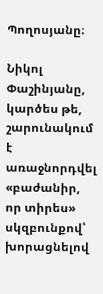Պողոսյանը։

Նիկոլ Փաշինյանը, կարծես թե, շարունակում է առաջնորդվել «բաժանիր, որ տիրես» սկզբունքով՝ խորացնելով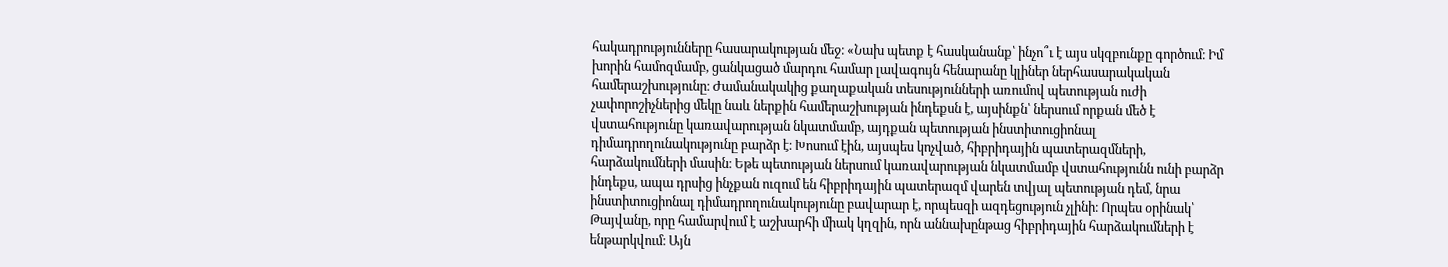հակադրությունները հասարակության մեջ։ «Նախ պետք է հասկանանք՝ ինչո՞ւ է այս սկզբունքը գործում։ Իմ խորին համոզմամբ, ցանկացած մարդու համար լավագույն հենարանը կլիներ ներհասարակական համերաշխությունը։ Ժամանակակից քաղաքական տեսությունների առումով պետության ուժի չափորոշիչներից մեկը նաև ներքին համերաշխության ինդեքսն է, այսինքն՝ ներսում որքան մեծ է վստահությունը կառավարության նկատմամբ, այդքան պետության ինստիտուցիոնալ դիմադրողունակությունը բարձր է։ Խոսում էին, այսպես կոչված, հիբրիդային պատերազմների, հարձակումների մասին։ Եթե պետության ներսում կառավարության նկատմամբ վստահությունն ունի բարձր ինդեքս, ապա դրսից ինչքան ուզում են հիբրիդային պատերազմ վարեն տվյալ պետության դեմ, նրա ինստիտուցիոնալ դիմադրողունակությունը բավարար է, որպեսզի ազդեցություն չլինի։ Որպես օրինակ՝ Թայվանը, որը համարվում է աշխարհի միակ կղզին, որն աննախընթաց հիբրիդային հարձակումների է ենթարկվում։ Այն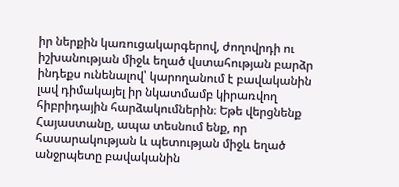իր ներքին կառուցակարգերով, ժողովրդի ու իշխանության միջև եղած վստահության բարձր ինդեքս ունենալով՝ կարողանում է բավականին լավ դիմակայել իր նկատմամբ կիրառվող հիբրիդային հարձակումներին։ Եթե վերցնենք Հայաստանը, ապա տեսնում ենք, որ հասարակության և պետության միջև եղած անջրպետը բավականին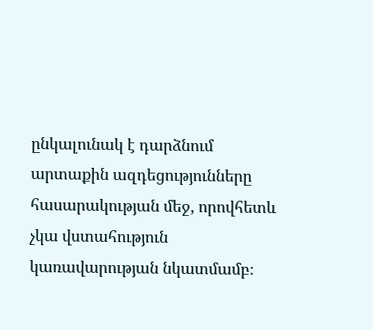ընկալունակ է դարձնում արտաքին ազդեցությունները հասարակության մեջ, որովհետև չկա վստահություն կառավարության նկատմամբ։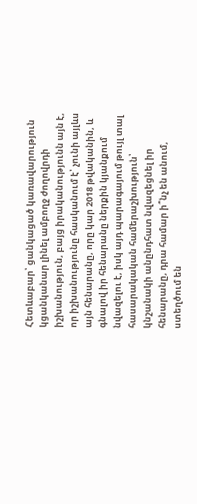Հետևաբար՝ ցանկացած կառավարություն կցանկանար լինել ամբողջ ժողովրդի իշխանություն, բայց իրականությունն այն է, որ իշխանությունը հասկանում է՝ չունի այլևս այն հենարանը, որը կար 2018 թվականին, և գնալով իր հենարանը ներքին կյանքում նվազելու է, իսկ այդ պարագայում թույլ տալ հասարակական համերաշխություն՝ կնշանակի անընդհատ նվազեցնել իր հենարանը, դրա համար ի՞նչ են անում, ստեղծում են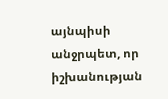այնպիսի անջրպետ, որ իշխանության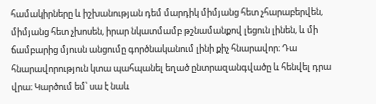համակիրները և իշխանության դեմ մարդիկ միմյանց հետ չհարաբերվեն, միմյանց հետ չխոսեն, իրար նկատմամբ թշնամանքով լեցուն լինեն, և մի ճամբարից մյուսն անցումը գործնականում լինի քիչ հնարավոր։ Դա հնարավորություն կտա պահպանել եղած ընտրազանգվածը և հենվել դրա վրա։ Կարծում եմ՝ սա է նաև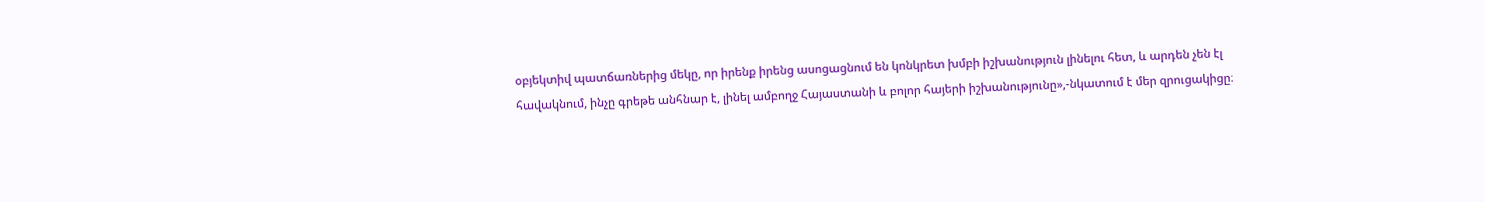օբյեկտիվ պատճառներից մեկը, որ իրենք իրենց ասոցացնում են կոնկրետ խմբի իշխանություն լինելու հետ, և արդեն չեն էլ հավակնում, ինչը գրեթե անհնար է, լինել ամբողջ Հայաստանի և բոլոր հայերի իշխանությունը»,-նկատում է մեր զրուցակիցը։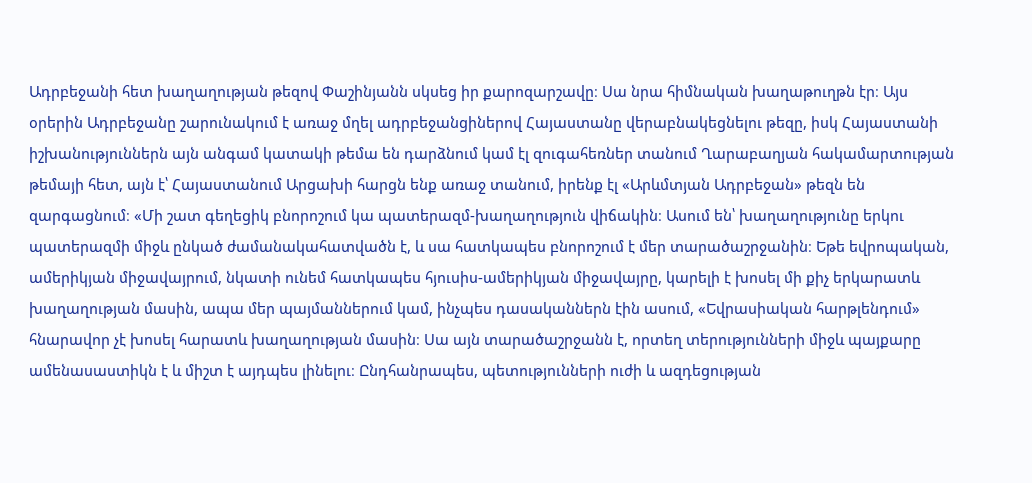Ադրբեջանի հետ խաղաղության թեզով Փաշինյանն սկսեց իր քարոզարշավը։ Սա նրա հիմնական խաղաթուղթն էր։ Այս օրերին Ադրբեջանը շարունակում է առաջ մղել ադրբեջանցիներով Հայաստանը վերաբնակեցնելու թեզը, իսկ Հայաստանի իշխանություններն այն անգամ կատակի թեմա են դարձնում կամ էլ զուգահեռներ տանում Ղարաբաղյան հակամարտության թեմայի հետ, այն է՝ Հայաստանում Արցախի հարցն ենք առաջ տանում, իրենք էլ «Արևմտյան Ադրբեջան» թեզն են զարգացնում։ «Մի շատ գեղեցիկ բնորոշում կա պատերազմ-խաղաղություն վիճակին։ Ասում են՝ խաղաղությունը երկու պատերազմի միջև ընկած ժամանակահատվածն է, և սա հատկապես բնորոշում է մեր տարածաշրջանին։ Եթե եվրոպական, ամերիկյան միջավայրում, նկատի ունեմ հատկապես հյուսիս-ամերիկյան միջավայրը, կարելի է խոսել մի քիչ երկարատև խաղաղության մասին, ապա մեր պայմաններում կամ, ինչպես դասականներն էին ասում, «Եվրասիական հարթլենդում» հնարավոր չէ խոսել հարատև խաղաղության մասին։ Սա այն տարածաշրջանն է, որտեղ տերությունների միջև պայքարը ամենասաստիկն է և միշտ է այդպես լինելու։ Ընդհանրապես, պետությունների ուժի և ազդեցության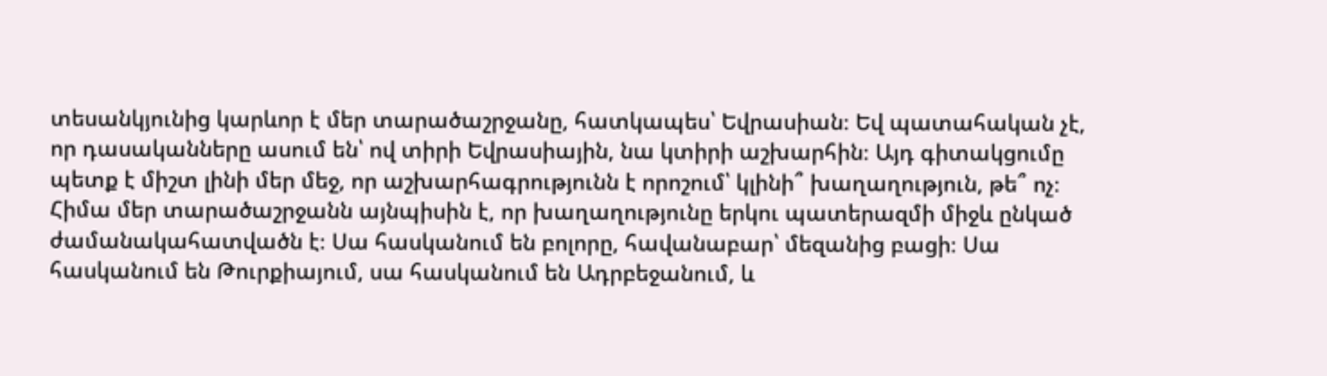տեսանկյունից կարևոր է մեր տարածաշրջանը, հատկապես՝ Եվրասիան։ Եվ պատահական չէ, որ դասականները ասում են՝ ով տիրի Եվրասիային, նա կտիրի աշխարհին։ Այդ գիտակցումը պետք է միշտ լինի մեր մեջ, որ աշխարհագրությունն է որոշում՝ կլինի՞ խաղաղություն, թե՞ ոչ։ Հիմա մեր տարածաշրջանն այնպիսին է, որ խաղաղությունը երկու պատերազմի միջև ընկած ժամանակահատվածն է։ Սա հասկանում են բոլորը, հավանաբար՝ մեզանից բացի։ Սա հասկանում են Թուրքիայում, սա հասկանում են Ադրբեջանում, և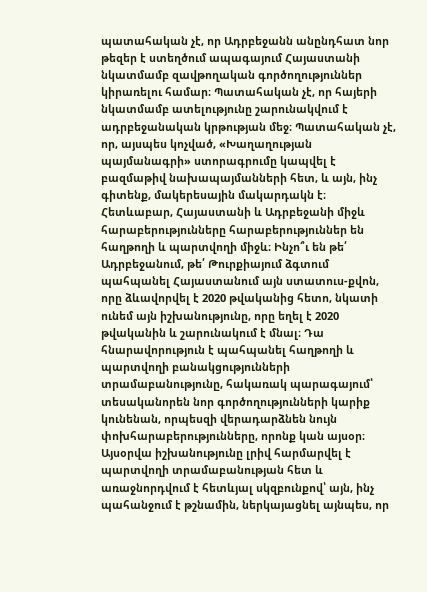պատահական չէ, որ Ադրբեջանն անընդհատ նոր թեզեր է ստեղծում ապագայում Հայաստանի նկատմամբ զավթողական գործողություններ կիրառելու համար։ Պատահական չէ, որ հայերի նկատմամբ ատելությունը շարունակվում է ադրբեջանական կրթության մեջ։ Պատահական չէ, որ, այսպես կոչված, «Խաղաղության պայմանագրի» ստորագրումը կապվել է բազմաթիվ նախապայմանների հետ, և այն, ինչ գիտենք, մակերեսային մակարդակն է։ Հետևաբար, Հայաստանի և Ադրբեջանի միջև հարաբերությունները հարաբերություններ են հաղթողի և պարտվողի միջև։ Ինչո՞ւ են թե՛ Ադրբեջանում, թե՛ Թուրքիայում ձգտում պահպանել Հայաստանում այն ստատուս-քվոն, որը ձևավորվել է 2020 թվականից հետո, նկատի ունեմ այն իշխանությունը, որը եղել է 2020 թվականին և շարունակում է մնալ։ Դա հնարավորություն է պահպանել հաղթողի և պարտվողի բանակցությունների տրամաբանությունը, հակառակ պարագայում՝ տեսականորեն նոր գործողությունների կարիք կունենան, որպեսզի վերադարձնեն նույն փոխհարաբերությունները, որոնք կան այսօր։ Այսօրվա իշխանությունը լրիվ հարմարվել է պարտվողի տրամաբանության հետ և առաջնորդվում է հետևյալ սկզբունքով՝ այն, ինչ պահանջում է թշնամին, ներկայացնել այնպես, որ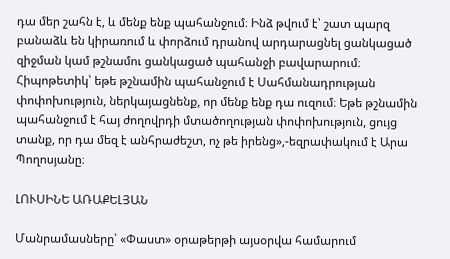դա մեր շահն է, և մենք ենք պահանջում։ Ինձ թվում է՝ շատ պարզ բանաձև են կիրառում և փորձում դրանով արդարացնել ցանկացած զիջման կամ թշնամու ցանկացած պահանջի բավարարում։ Հիպոթետիկ՝ եթե թշնամին պահանջում է Սահմանադրության փոփոխություն, ներկայացնենք, որ մենք ենք դա ուզում։ Եթե թշնամին պահանջում է հայ ժողովրդի մտածողության փոփոխություն, ցույց տանք, որ դա մեզ է անհրաժեշտ, ոչ թե իրենց»,-եզրափակում է Արա Պողոսյանը։

ԼՈՒՍԻՆԵ ԱՌԱՔԵԼՅԱՆ

Մանրամասները՝ «Փաստ» օրաթերթի այսօրվա համարում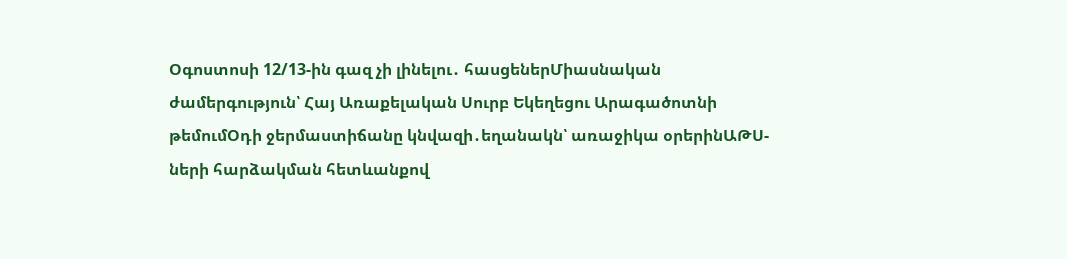Օգոստոսի 12/13-ին գազ չի լինելու․ հասցեներՄիասնական ժամերգություն՝ Հայ Առաքելական Սուրբ Եկեղեցու Արագածոտնի թեմումՕդի ջերմաստիճանը կնվազի․եղանակն՝ առաջիկա օրերինԱԹՍ-ների հարձակման հետևանքով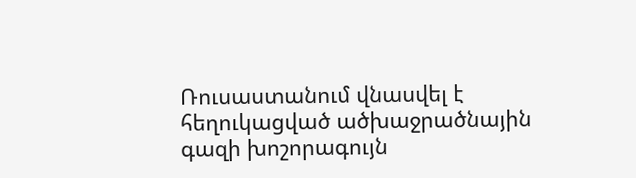Ռուսաստանում վնասվել է հեղուկացված ածխաջրածնային գազի խոշորագույն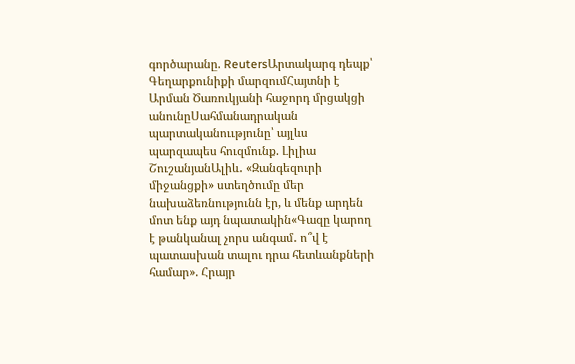գործարանը. ReutersԱրտակարգ դեպք՝ Գեղարքունիքի մարզումՀայտնի է Արման Ծառուկյանի հաջորդ մրցակցի անունըՍահմանադրական պարտականոււթյունը՝ այլևս պարզապես հուզմունք. Լիլիա ՇուշանյանԱլիև․ «Զանգեզուրի միջանցքի» ստեղծումը մեր նախաձեռնությունն էր, և մենք արդեն մոտ ենք այդ նպատակին«Գազը կարող է թանկանալ չորս անգամ․ ո՞վ է պատասխան տալու դրա հետևանքների համար». Հրայր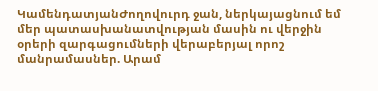ԿամենդատյանԺողովուրդ ջան, ներկայացնում եմ մեր պատասխանատվության մասին ու վերջին օրերի զարգացումների վերաբերյալ որոշ մանրամասներ. Արամ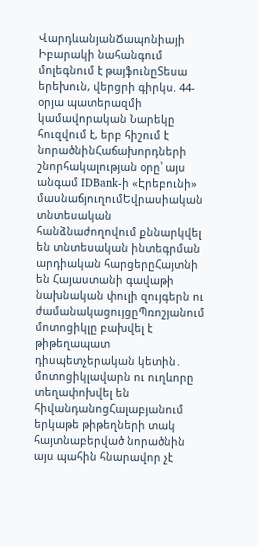ՎարդևանյանՃապոնիայի Իբարակի նահանգում մոլեգնում է թայֆունըՏեսա երեխուն, վերցրի գիրկս. 44-օրյա պատերազմի կամավորական Նարեկը հուզվում է, երբ հիշում է նորածնինՀաճախորդների շնորհակալության օրը՝ այս անգամ IDBank-ի «Էրեբունի» մասնաճյուղումԵվրասիական տնտեսական հանձնաժողովում քննարկվել են տնտեսական ինտեգրման արդիական հարցերըՀայտնի են Հայաստանի գավաթի նախնական փուլի զույգերն ու ժամանակացույցըՊռոշյանում մոտոցիկլը բախվել է թիթեղապատ դիսպետչերական կետին․ մոտոցիկլավարն ու ուղևորը տեղափոխվել են հիվանդանոցՀալաբյանում երկաթե թիթեղների տակ հայտնաբերված նորածնին այս պահին հնարավոր չէ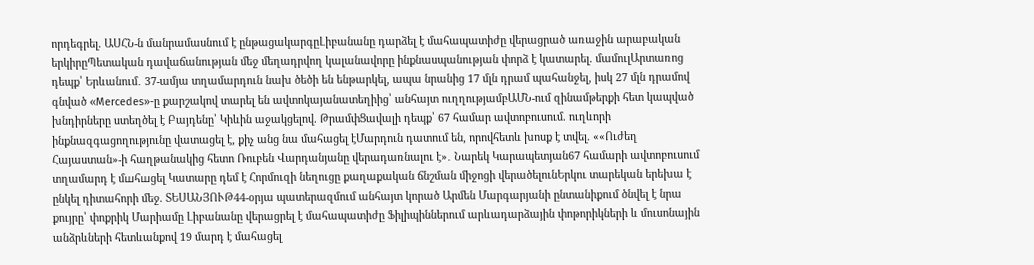որդեգրել. ԱՍՀՆ-ն մանրամասնում է ընթացակարգըԼիբանանը դարձել է մահապատիժը վերացրած առաջին արաբական երկիրըՊետական դավաճանության մեջ մեղադրվող կալանավորը ինքնասպանության փորձ է կատարել. մամուլԱրտառոց դեպք՝ Երևանում․ 37-ամյա տղամարդուն նախ ծեծի են ենթարկել, ապա նրանից 17 մլն դրամ պահանջել, իսկ 27 մլն դրամով գնված «Mercedes»-ը քարշակով տարել են ավտոկայանատեղիից՝ անհայտ ուղղությամբԱՄՆ-ում զինամթերքի հետ կապված խնդիրները ստեղծել է Բայդենը՝ Կիևին աջակցելով. ԹրամփՑավալի դեպք՝ 67 համար ավտոբուսում. ուղևորի ինքնազգացողությունը վատացել է, քիչ անց նա մահացել էՄարդուն դատում են, որովհետև խոսք է տվել. ««Ուժեղ Հայաստան»-ի հաղթանակից հետո Ռուբեն Վարդանյանը վերադառնալու է»․ Նարեկ Կարապետյան67 համարի ավտոբուսում տղամարդ է մшհшցել Կատարը դեմ է Հորմուզի նեղուցը քաղաքական ճնշման միջոցի վերածելունԵրկու տարեկան երեխա է ընկել դիտահորի մեջ. ՏԵՍԱՆՅՈՒԹ44-օրյա պատերազմում անհայտ կորած Արմեն Մարգարյանի ընտանիքում ծնվել է նրա քույրը՝ փոքրիկ Մարիամը Լիբանանը վերացրել է մահապատիժը Ֆիլիպիններում արևադարձային փոթորիկների և մուսոնային անձրևների հետևանքով 19 մարդ է մահացել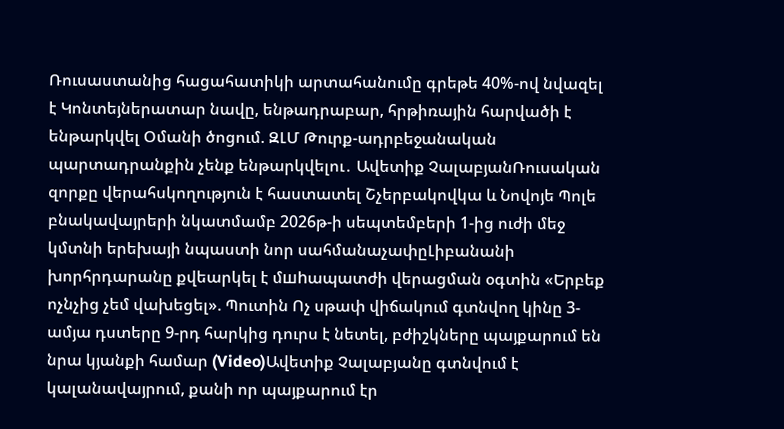Ռուսաստանից հացահատիկի արտահանումը գրեթե 40%-ով նվազել է Կոնտեյներատար նավը, ենթադրաբար, հրթիռային հարվածի է ենթարկվել Օմանի ծոցում. ԶԼՄ Թուրք-ադրբեջանական պարտադրանքին չենք ենթարկվելու․ Ավետիք ՉալաբյանՌուսական զորքը վերահսկողություն է հաստատել Շչերբակովկա և Նովոյե Պոլե բնակավայրերի նկատմամբ 2026թ-ի սեպտեմբերի 1-ից ուժի մեջ կմտնի երեխայի նպաստի նոր սահմանաչափըԼիբանանի խորհրդարանը քվեարկել է մшhապատժի վերացման օգտին «Երբեք ոչնչից չեմ վախեցել». Պուտին Ոչ սթափ վիճակում գտնվող կինը 3-ամյա դստերը 9-րդ հարկից դուրս է նետել, բժիշկները պայքարում են նրա կյանքի համար (Video)Ավետիք Չալաբյանը գտնվում է կալանավայրում, քանի որ պայքարում էր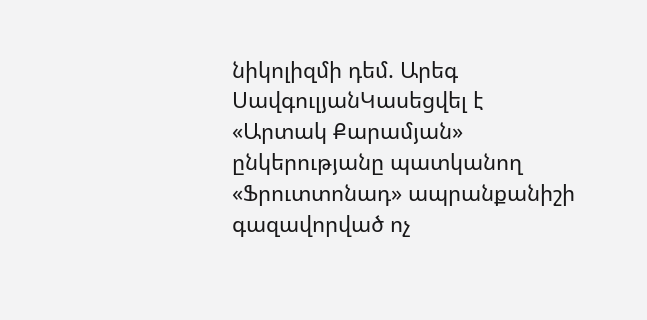նիկոլիզմի դեմ. Արեգ ՍավգուլյանԿասեցվել է «Արտակ Քարամյան» ընկերությանը պատկանող «Ֆրուտտոնադ» ապրանքանիշի գազավորված ոչ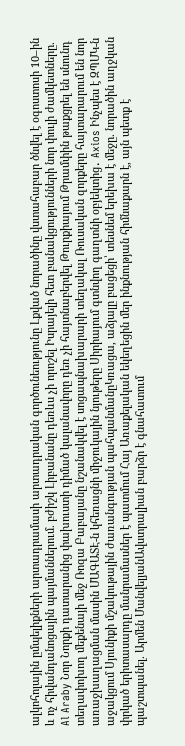ալկոհոլային ըմպելիքների արտադրամասի արտադրական գործունեությունը Լքված նորածինը վստահաբար ծնվել է օգոստոսի 10–ին և ոչ հիվանդանոցային պայմաններում. բժիշկ Լիբանանը դեռևս չի որոշել Իսրայելի հետ բանակցությունների նոր փուլի ժամկետները. Al Araby Նոր Նորքի դատարանից փախուստի դիմած կալանավորը դեռ չի հայտնաբերվել Թուրքիայում Թրամփին թաքցրել են սնունդ տեղափոխող մեքենայի մեջ Ռոզա Բաբայանը նշանակվել է սոցապնախարարի տեղակալ Ռուսական զորքերը հայտարարում են նոր առաջխաղացման մասին ՄԱԳԱՏԷ-ն կհեռացնի միջուկային նյութերը Սիրիայում գտնվող գաղտնի օբյեկտից․ Axios Ինչպես է ԶՊՄԿ-ն աջակցում Սյունիքի մշակութային ժառանգության պահպանմանըԿռացա, աձյալը բացեցի՝ տեսնեմ երեխա է մեջը. նորածին աղջկան փրկած երիտասարդը մանրամասներ է պատմում Հայ Առաքելական եկեղեցին մեր ինքնության հիմնաքարն է, այն պետք է պաշտպանել. Արմեն ՄանվելյանԱվստրալիան բարձր է գնահատում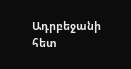Ադրբեջանի հետ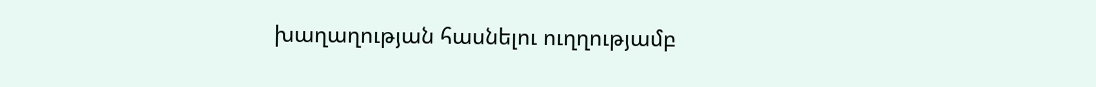խաղաղության հասնելու ուղղությամբ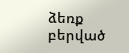ձեռք բերված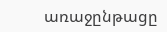առաջընթացը